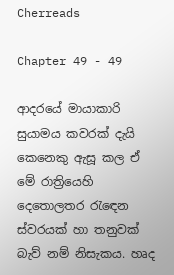Cherreads

Chapter 49 - 49

ආදරයේ මායාකාරි සුයාමය කවරක් දැයි කෙනෙකු ඇසූ කල ඒ මේ රාත්‍රියෙහි දෙතොලතර රැඳෙන ස්වරයක් හා තනුවක් බැව් නම් නිසැකය. හෘද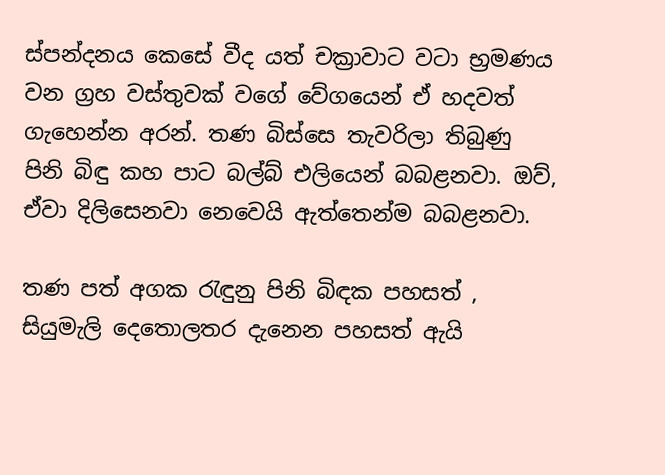ස්පන්දනය කෙසේ වීද යත් චක්‍රාවාට වටා භ්‍රමණය වන ග්‍රහ වස්තුවක් වගේ වේගයෙන් ඒ හදවත් ගැහෙන්න අරන්. තණ බිස්සෙ තැවරිලා තිබුණු පිනි බිඳු කහ පාට බල්බ් එලියෙන් බබළනවා. ඔව්, ඒවා දිලිසෙනවා නෙවෙයි ඇත්තෙන්ම බබළනවා.

තණ පත් අගක රැඳුනු පිනි බිඳක පහසත් , සියුමැලි දෙතොලතර දැනෙන පහසත් ඇයි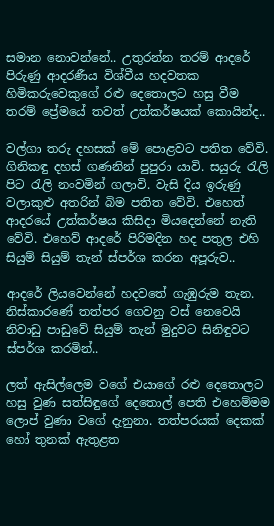සමාන නොවන්නේ.. උතුරන්න තරම් ආදරේ පිරුණු ආදරණීය විශ්වීය හදවතක හිමිකරුවෙකුගේ රළු දෙතොලට හසු වීම තරම් ප්‍රේමයේ තවත් උත්කර්ෂයක් කොයින්ද..

වල්ගා තරු දහසක් මේ පොළවට පතිත වේවි. ගිනිකඳු දහස් ගණනින් පුපුරා යාවි. සයුරු රැලි පිට රැලි නංවමින් ගලාවි. වැසි දිය ඉරුණු වලාකුළු අතරින් බිම පතිත වේවි. එහෙත් ආදරයේ උත්කර්ෂය කිසිදා මියදෙන්නේ නැති වේවි. එහෙව් ආදරේ පිරිමදින හද පතුල එහි සියුම් සියුම් තැන් ස්පර්ශ කරන අපූරුව..

ආදරේ ලියවෙන්නේ හදවතේ ගැඹුරුම තැන. නිස්කාරණේ තත්පර ගෙවනු වස් නෙවෙයි නිවාඩු පාඩුවේ සියුම් තැන් මුදුවට සිනිඳුවට ස්පර්ශ කරමින්..

ලත් ඇසිල්ලෙම වගේ එයාගේ රළු දෙතොලට හසු වුණ සත්සිඳුගේ දෙතොල් පෙති එහෙම්මම ලොප් වුණා වගේ දැනුනා. තත්පරයක් දෙකක් හෝ තුනක් ඇතුළත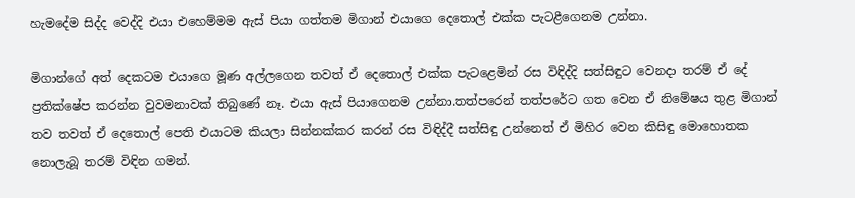හැමදේම සිද්ද වෙද්දි එයා එහෙම්මම ඇස් පියා ගත්තම මිගාන් එයාගෙ දෙතොල් එක්ක පැටළීගෙනම උන්නා.

මිගාන්ගේ අත් දෙකටම එයාගෙ මූණ අල්ලගෙන තවත් ඒ දෙතොල් එක්ක පැටළෙමින් රස විඳිද්දි සත්සිඳුට වෙනදා තරම් ඒ දේ ප්‍රතික්ෂේප කරන්න වුවමනාවක් තිබුණේ නෑ. එයා ඇස් පියාගෙනම උන්නා.තත්පරෙන් තත්පරේට ගත වෙන ඒ නිමේෂය තුළ මිගාන් තව තවත් ඒ දෙතොල් පෙති එයාටම කියලා සින්නක්කර කරන් රස විඳිද්දී සත්සිඳු උන්නෙත් ඒ මිහිර වෙන කිසිඳු මොහොතක නොලැබූ තරම් විඳින ගමන්.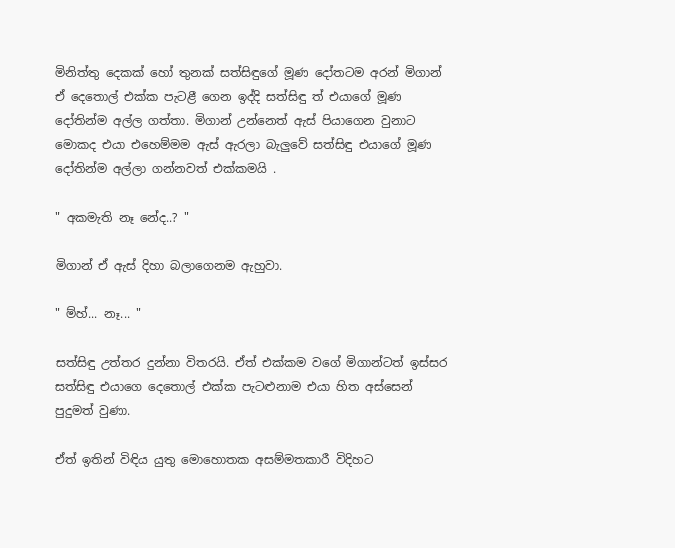මිනිත්තු දෙකක් හෝ තුනක් සත්සිඳුගේ මූණ දෝතටම අරන් මිගාන් ඒ දෙතොල් එක්ක පැටළී ගෙන ඉද්දි සත්සිඳු ත් එයාගේ මූණ දෝතින්ම අල්ල ගත්තා. මිගාන් උන්නෙත් ඇස් පියාගෙන වුනාට මොකද එයා එහෙම්මම ඇස් ඇරලා බැලුවේ සත්සිඳු එයාගේ මූණ දෝතින්ම අල්ලා ගන්නවත් එක්කමයි .

" අකමැති නෑ නේද..? "

මිගාන් ඒ ඇස් දිහා බලාගෙනම ඇහුවා.

" ම්හ්... නෑ... "

සත්සිඳු උත්තර දුන්නා විතරයි. ඒත් එක්කම වගේ මිගාන්ටත් ඉස්සර සත්සිඳු එයාගෙ දෙතොල් එක්ක පැටළුනාම එයා හිත අස්සෙන් පුදුමත් වුණා.

ඒත් ඉතින් විඳිය යුතු මොහොතක අසම්මතකාරී විදිහට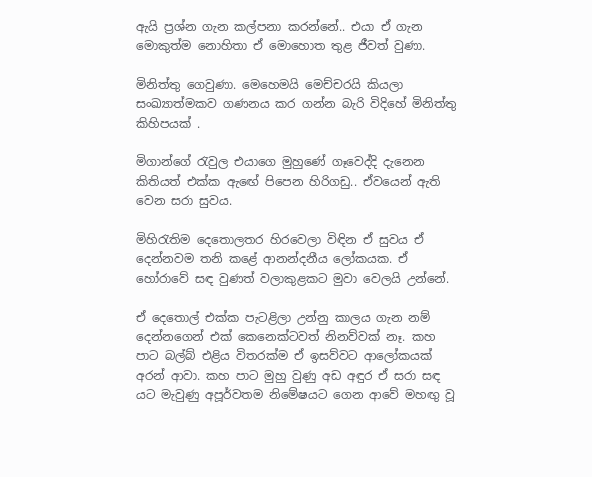ඇයි ප්‍රශ්න ගැන කල්පනා කරන්නේ.. එයා ඒ ගැන මොකුත්ම නොහිතා ඒ මොහොත තුළ ජීවත් වුණා.

මිනිත්තු ගෙවුණා. මෙහෙමයි මෙච්චරයි කියලා සංඛ්‍යාත්මකව ගණනය කර ගන්න බැරි විදිහේ මිනිත්තු කිහිපයක් .

මිගාන්ගේ රැවුල එයාගෙ මුහුණේ ගෑවෙද්දි දැනෙන කිතියත් එක්ක ඇඟේ පිපෙන හිරිගඩු.. ඒවයෙන් ඇති වෙන සරා සුවය.

මිහිරැතිම දෙතොලතර හිරවෙලා විඳින ඒ සුවය ඒ දෙන්නවම තනි කළේ ආනන්දනීය ලෝකයක. ඒ හෝරාවේ සඳ වුණත් වලාකුළකට මුවා වෙලයි උන්නේ.

ඒ දෙතොල් එක්ක පැටළිලා උන්නු කාලය ගැන නම් දෙන්නගෙන් එක් කෙනෙක්ටවත් නිනව්වක් නෑ. කහ පාට බල්බ් එළිය විතරක්ම ඒ ඉසව්වට ආලෝකයක් අරන් ආවා. කහ පාට මුහු වුණු අඩ අඳුර ඒ සරා සඳ යට මැවුණු අපූර්වතම නිමේෂයට ගෙන ආවේ මහඟු වූ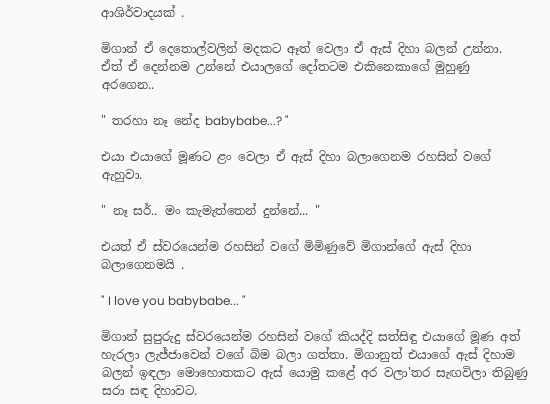ආශිර්වාදයක් .

මිගාන් ඒ දෙතොල්වලින් මදකට ඈත් වෙලා ඒ ඇස් දිහා බලන් උන්නා. ඒත් ඒ දෙන්නම උන්නේ එයාලගේ දෝතටම එකිනෙකාගේ මුහුණු අරගෙන..

" තරහා නෑ නේද babybabe...? "

එයා එයාගේ මූණට ළං වෙලා ඒ ඇස් දිහා බලාගෙනම රහසින් වගේ ඇහුවා.

" නෑ සර්.. මං කැමැත්තෙන් දුන්නේ... "

එයත් ඒ ස්වරයෙන්ම රහසින් වගේ මිමිණුවේ මිගාන්ගේ ඇස් දිහා බලාගෙනමයි .

" I love you babybabe... "

මිගාන් සුපුරුදු ස්වරයෙන්ම රහසින් වගේ කියද්දි සත්සිඳු එයාගේ මූණ අත් හැරලා ලැජ්ජාවෙන් වගේ බිම බලා ගත්තා. මිගානුත් එයාගේ ඇස් දිහාම බලන් ඉඳලා මොහොතකට ඇස් යොමු කළේ අර වලා'තර සැඟවිලා තිබුණු සරා සඳ දිහාවට.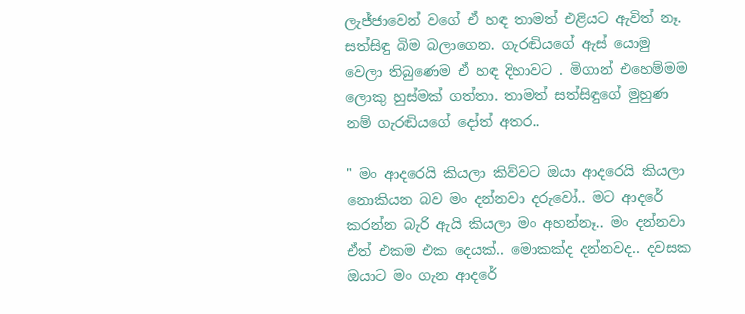ලැජ්ජාවෙන් වගේ ඒ හඳ තාමත් එළියට ඇවිත් නෑ. සත්සිඳු බිම බලාගෙන. ගැරඬියගේ ඇස් යොමු වෙලා තිබුණෙම ඒ හඳ දිහාවට . මිගාන් එහෙම්මම ලොකු හුස්මක් ගත්තා. තාමත් සත්සිඳුගේ මුහුණ නම් ගැරඬියගේ දෝත් අතර..

" මං ආදරෙයි කියලා කිව්වට ඔයා ආදරෙයි කියලා නොකියන බව මං දන්නවා දරුවෝ.. මට ආදරේ කරන්න බැරි ඇයි කියලා මං අහන්නෑ.. මං දන්නවා ඒත් එකම එක දෙයක්.. මොකක්ද දන්නවද.. දවසක ඔයාට මං ගැන ආදරේ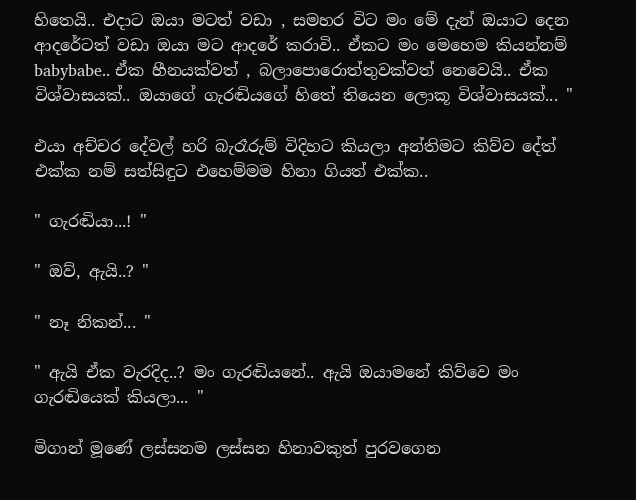හිතෙයි.. එදාට ඔයා මටත් වඩා , සමහර විට මං මේ දැන් ඔයාට දෙන ආදරේටත් වඩා ඔයා මට ආදරේ කරාවි.. ඒකට මං මෙහෙම කියන්නම් babybabe.. ඒක හීනයක්වත් , බලාපොරොත්තුවක්වත් නෙවෙයි.. ඒක විශ්වාසයක්.. ඔයාගේ ගැරඬියගේ හිතේ තියෙන ලොකූ විශ්වාසයක්... "

එයා අච්චර දේවල් හරි බැරෑරුම් විදිහට කියලා අන්තිමට කිව්ව දේත් එක්ක නම් සත්සිඳුට එහෙම්මම හිනා ගියත් එක්ක..

" ගැරඬියා...! "

" ඔව්, ඇයි..? "

" නෑ නිකන්... "

" ඇයි ඒක වැරදිද..? මං ගැරඬියනේ.. ඇයි ඔයාමනේ කිව්වෙ මං ගැරඬියෙක් කියලා... "

මිගාන් මූණේ ලස්සනම ලස්සන හිනාවකුත් පුරවගෙන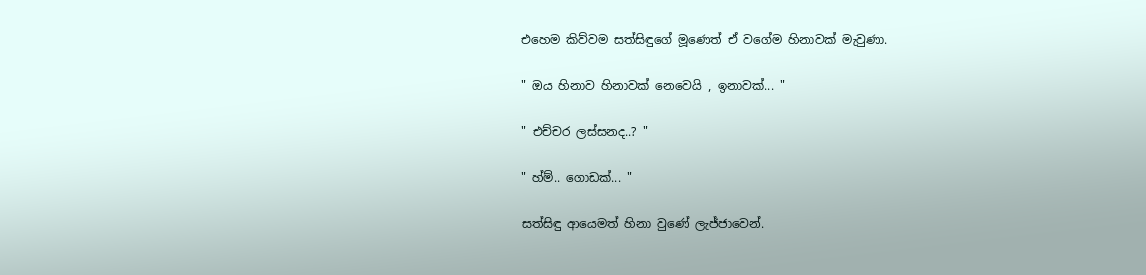එහෙම කිව්වම සත්සිඳුගේ මූණෙත් ඒ වගේම හිනාවක් මැවුණා.

" ඔය හිනාව හිනාවක් නෙවෙයි , ඉනාවක්... "

" එච්චර ලස්සනද..? "

" හ්ම්.. ගොඩක්... "

සත්සිඳු ආයෙමත් හිනා වුණේ ලැජ්ජාවෙන්.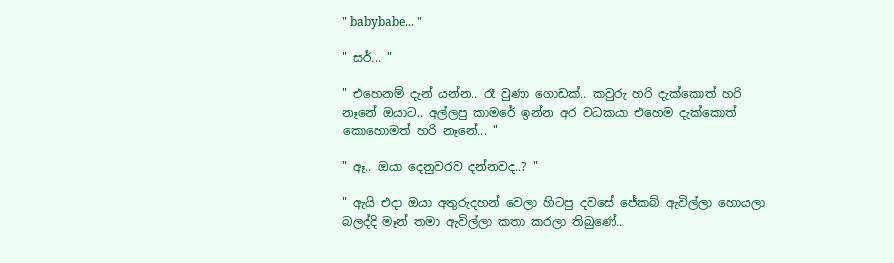" babybabe... "

" සර්... "

" එහෙනම් දැන් යන්න.. රෑ වුණා ගොඩක්.. කවුරු හරි දැක්කොත් හරි නෑනේ ඔයාට.. අල්ලපු කාමරේ ඉන්න අර වධකයා එහෙම දැක්කොත් කොහොමත් හරි නෑනේ... "

" ඈ.. ඔයා දෙනුවරව දන්නවද..? "

" ඇයි එදා ඔයා අතුරුදහන් වෙලා හිටපු දවසේ ජේකබ් ඇවිල්ලා හොයලා බලද්දි මෑන් තමා ඇවිල්ලා කතා කරලා තිබුණේ..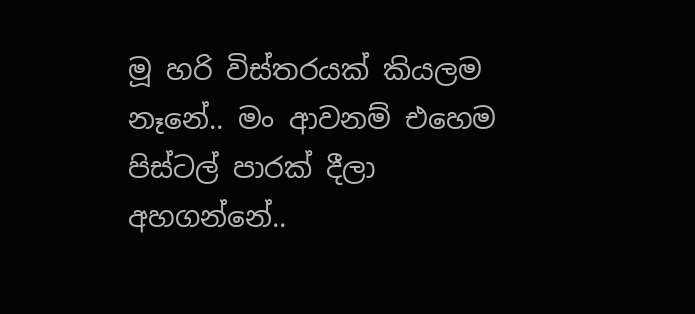මූ හරි විස්තරයක් කියලම නෑනේ.. මං ආවනම් එහෙම පිස්ටල් පාරක් දීලා අහගන්නේ..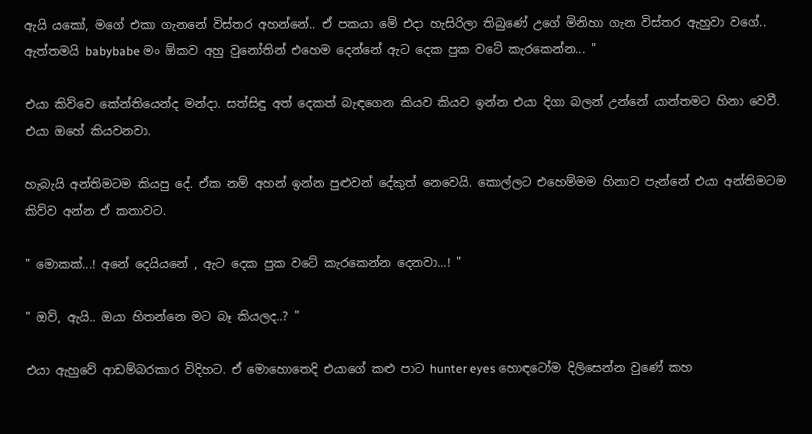ඇයි යකෝ, මගේ එකා ගැනනේ විස්තර අහන්නේ.. ඒ පකයා මේ එදා හැසිරිලා තිබුණේ උගේ මිනිහා ගැන විස්තර ඇහුවා වගේ.. ඇත්තමයි babybabe මං ඕකව අහු වුනෝතින් එහෙම දෙන්නේ ඇට දෙක පුක වටේ කැරකෙන්න... "

එයා කිව්වෙ කේන්තියෙන්ද මන්දා. සත්සිඳු අත් දෙකත් බැඳගෙන කියව කියව ඉන්න එයා දිගා බලන් උන්නේ යාන්තමට හිනා වෙවී. එයා ඔහේ කියවනවා.

හැබැයි අන්තිමටම කියපු දේ. ඒක නම් අහන් ඉන්න පුළුවන් දේකුත් නෙවෙයි. කොල්ලට එහෙම්මම හිනාව පැන්නේ එයා අන්තිමටම කිව්ව අන්න ඒ කතාවට.

" මොකක්...! අනේ දෙයියනේ , ඇට දෙක පුක වටේ කැරකෙන්න දෙනවා...! "

" ඔව්, ඇයි.. ඔයා හිතන්නෙ මට බෑ කියලද..? "

එයා ඇහුවේ ආඩම්බරකාර විදිහට. ඒ මොහොතෙදි එයාගේ කළු පාට hunter eyes හොඳටෝම දිලිසෙන්න වුණේ කහ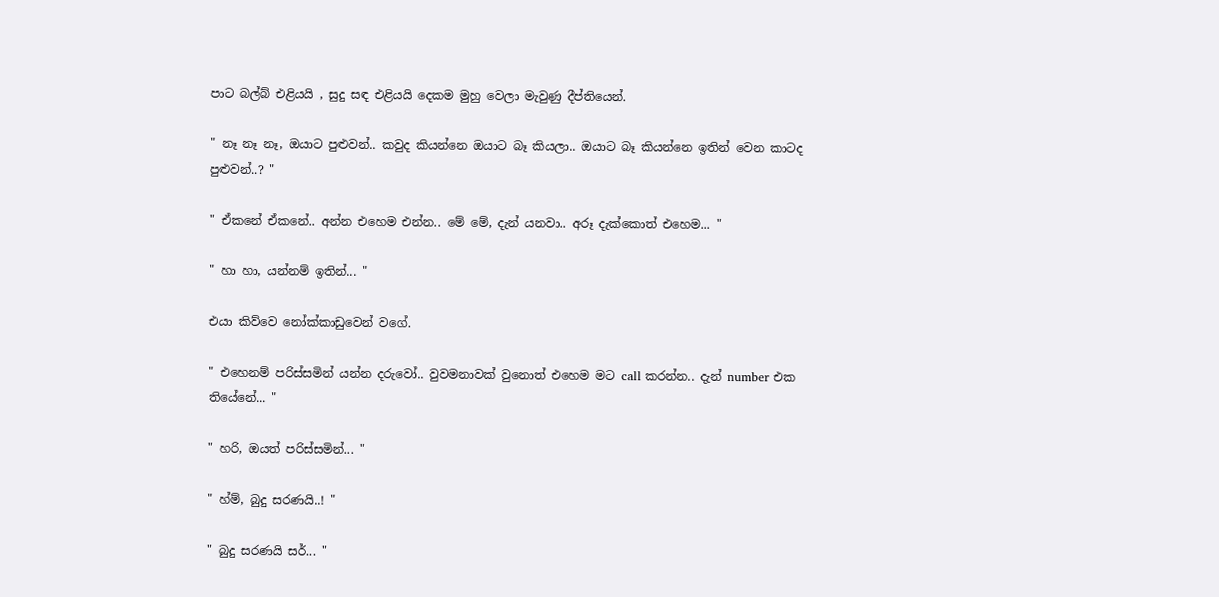පාට බල්බ් එළියයි , සුදු සඳ එළියයි දෙකම මුහු වෙලා මැවුණු දීප්තියෙන්.

" නෑ නෑ නෑ, ඔයාට පුළුවන්.. කවුද කියන්නෙ ඔයාට බෑ කියලා.. ඔයාට බෑ කියන්නෙ ඉතින් වෙන කාටද පුළුවන්..? "

" ඒකනේ ඒකනේ.. අන්න එහෙම එන්න.. මේ මේ, දැන් යනවා.. අරූ දැක්කොත් එහෙම... "

" හා හා, යන්නම් ඉතින්... "

එයා කිව්වෙ නෝක්කාඩුවෙන් වගේ.

" එහෙනම් පරිස්සමින් යන්න දරුවෝ.. වුවමනාවක් වුනොත් එහෙම මට call කරන්න.. දැන් number එක තියේනේ... "

" හරි, ඔයත් පරිස්සමින්... "

" හ්ම්, බුදු සරණයි..! "

" බුදු සරණයි සර්... "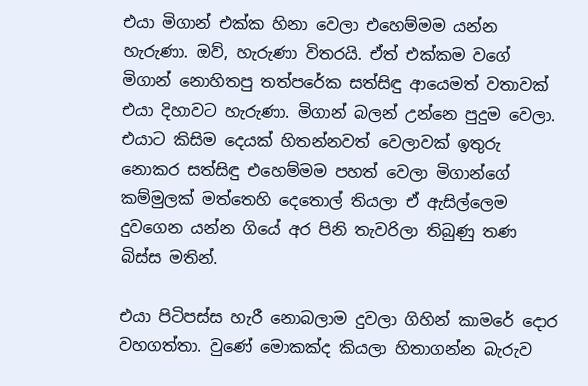එයා මිගාන් එක්ක හිනා වෙලා එහෙම්මම යන්න හැරුණා. ඔව්, හැරුණා විතරයි. ඒත් එක්කම වගේ මිගාන් නොහිතපු තත්පරේක සත්සිඳු ආයෙමත් වතාවක් එයා දිහාවට හැරුණා. මිගාන් බලන් උන්නෙ පුදුම වෙලා. එයාට කිසිම දෙයක් හිතන්නවත් වෙලාවක් ඉතුරු නොකර සත්සිඳු එහෙම්මම පහත් වෙලා මිගාන්ගේ කම්මුලක් මත්තෙහි දෙතොල් තියලා ඒ ඇසිල්ලෙම දුවගෙන යන්න ගියේ අර පිනි තැවරිලා තිබුණු තණ බිස්ස මතින්.

එයා පිටිපස්ස හැරී නොබලාම දුවලා ගිහින් කාමරේ දොර වහගත්තා. වුණේ මොකක්ද කියලා හිතාගන්න බැරුව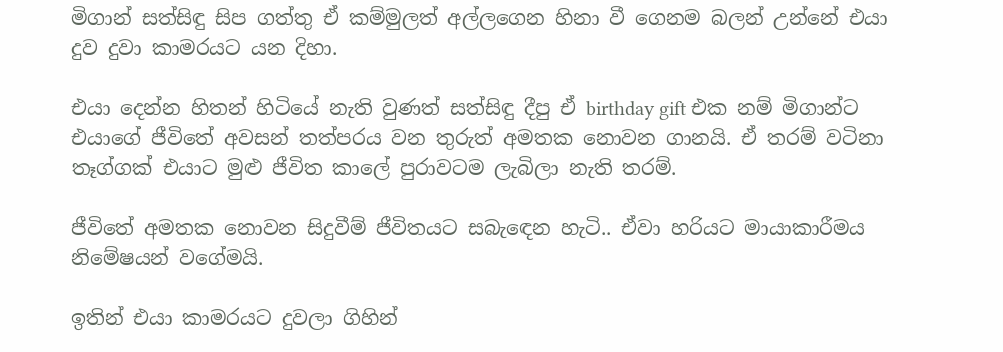මිගාන් සත්සිඳු සිප ගත්තු ඒ කම්මුලත් අල්ලගෙන හිනා වී ගෙනම බලන් උන්නේ එයා දුව දුවා කාමරයට යන දිහා.

එයා දෙන්න හිතන් හිටියේ නැති වුණත් සත්සිඳු දීපු ඒ birthday gift එක නම් මිගාන්ට එයාගේ ජීවිතේ අවසන් තත්පරය වන තුරුත් අමතක නොවන ගානයි. ඒ තරම් වටිනා තෑග්ගක් එයාට මුළු ජීවිත කාලේ පුරාවටම ලැබිලා නැති තරම්.

ජීවිතේ අමතක නොවන සිදුවීම් ජීවිතයට සබැඳෙන හැටි.. ඒවා හරියට මායාකාරීමය නිමේෂයන් වගේමයි.

ඉතින් එයා කාමරයට දුවලා ගිහින්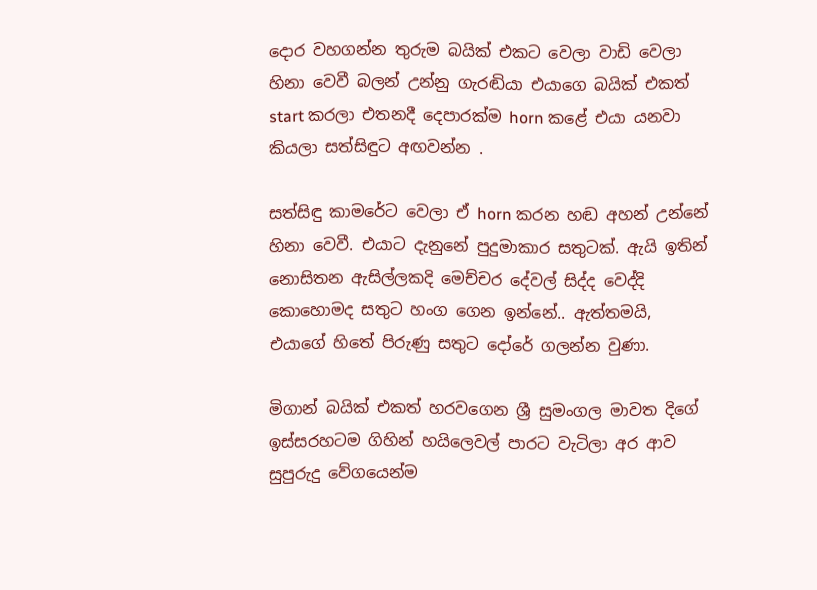දොර වහගන්න තුරුම බයික් එකට වෙලා වාඩි වෙලා හිනා වෙවී බලන් උන්නු ගැරඬියා එයාගෙ බයික් එකත් start කරලා එතනදී දෙපාරක්ම horn කළේ එයා යනවා කියලා සත්සිඳුට අඟවන්න .

සත්සිඳු කාමරේට වෙලා ඒ horn කරන හඬ අහන් උන්නේ හිනා වෙවී. එයාට දැනුනේ පුදුමාකාර සතුටක්. ඇයි ඉතින් නොසිතන ඇසිල්ලකදි මෙච්චර දේවල් සිද්ද වෙද්දි කොහොමද සතුට හංග ගෙන ඉන්නේ.. ඇත්තමයි, එයාගේ හිතේ පිරුණු සතුට දෝරේ ගලන්න වුණා.

මිගාන් බයික් එකත් හරවගෙන ශ්‍රී සුමංගල මාවත දිගේ ඉස්සරහටම ගිහින් හයිලෙවල් පාරට වැටිලා අර ආව සුපුරුදු වේගයෙන්ම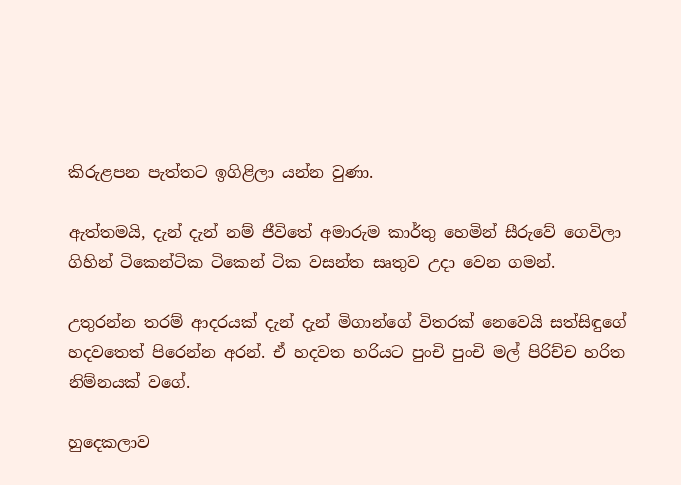කිරුළපන පැත්තට ඉගිළිලා යන්න වුණා.

ඇත්තමයි, දැන් දැන් නම් ජීවිතේ අමාරුම කාර්තු හෙමින් සීරුවේ ගෙවිලා ගිහින් ටිකෙන්ටික ටිකෙන් ටික වසන්ත සෘතුව උදා වෙන ගමන්.

උතුරන්න තරම් ආදරයක් දැන් දැන් මිගාන්ගේ විතරක් නෙවෙයි සත්සිඳුගේ හදවතෙත් පිරෙන්න අරන්. ඒ හදවත හරියට පුංචි පුංචි මල් පිරිච්ච හරිත නිම්නයක් වගේ.

හුදෙකලාව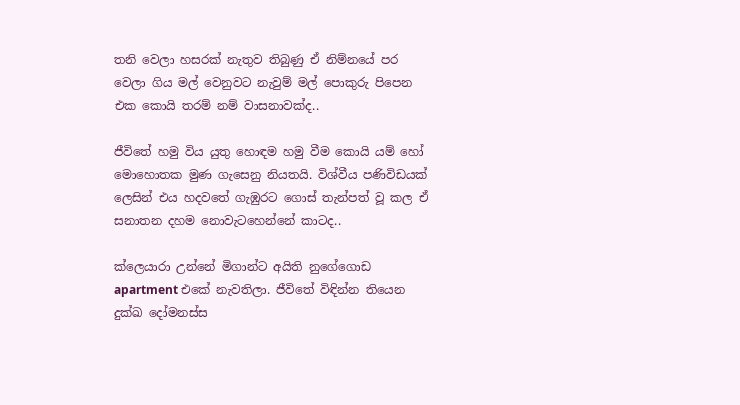තනි වෙලා හසරක් නැතුව තිබුණු ඒ නිම්නයේ පර වෙලා ගිය මල් වෙනුවට නැවුම් මල් පොකුරු පිපෙන එක කොයි තරම් නම් වාසනාවක්ද..

ජීවිතේ හමු විය යුතු හොඳම හමු වීම කොයි යම් හෝ මොහොතක මුණ ගැසෙනු නියතයි. විශ්වීය පණිවිඩයක් ලෙසින් එය හදවතේ ගැඹුරට ගොස් තැන්පත් වූ කල ඒ සනාතන දහම නොවැටහෙන්නේ කාටද..

ක්ලෙයාරා උන්නේ මිගාන්ට අයිති නුගේගොඩ apartment එකේ නැවතිලා. ජීවිතේ විඳින්න තියෙන දුක්ඛ දෝමනස්ස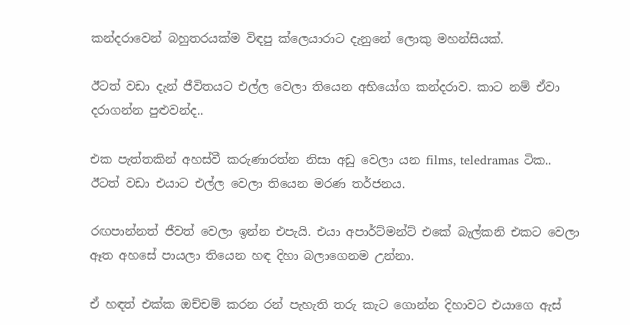කන්දරාවෙන් බහුතරයක්ම විඳපු ක්ලෙයාරාට දැනුනේ ලොකු මහන්සියක්.

ඊටත් වඩා දැන් ජීවිතයට එල්ල වෙලා තියෙන අභියෝග කන්දරාව. කාට නම් ඒවා දරාගන්න පුළුවන්ද..

එක පැත්තකින් අහස්වී කරුණාරත්න නිසා අඩු වෙලා යන films, teledramas ටික.. ඊටත් වඩා එයාට එල්ල වෙලා තියෙන මරණ තර්ජනය.

රඟපාන්නත් ජීවත් වෙලා ඉන්න එපැයි. එයා අපාර්ට්මන්ට් එකේ බැල්කනි එකට වෙලා ඈත අහසේ පායලා තියෙන හඳ දිහා බලාගෙනම උන්නා.

ඒ හඳත් එක්ක ඔච්චම් කරන රන් පැහැති තරු කැට ගොන්න දිහාවට එයාගෙ ඇස්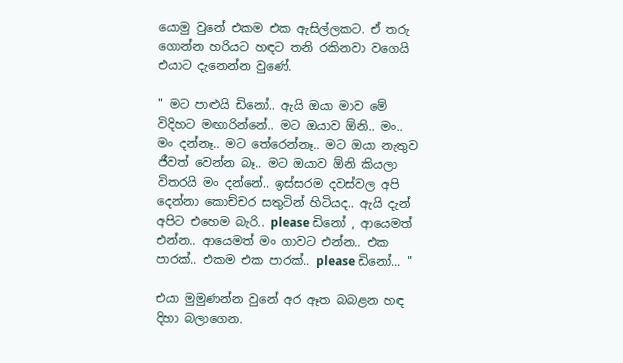යොමු වුනේ එකම එක ඇසිල්ලකට. ඒ තරු ගොන්න හරියට හඳට තනි රකිනවා වගෙයි එයාට දැනෙන්න වුණේ.

" මට පාළුයි ඩිනෝ.. ඇයි ඔයා මාව මේ විදිහට මඟාරින්නේ.. මට ඔයාව ඕනි.. මං.. මං දන්නෑ.. මට තේරෙන්නෑ.. මට ඔයා නැතුව ජීවත් වෙන්න බෑ.. මට ඔයාව ඕනි කියලා විතරයි මං දන්නේ.. ඉස්සරම දවස්වල අපි දෙන්නා කොච්චර සතුටින් හිටියද.. ඇයි දැන් අපිට එහෙම බැරි.. please ඩිනෝ , ආයෙමත් එන්න.. ආයෙමත් මං ගාවට එන්න.. එක පාරක්.. එකම එක පාරක්.. please ඩිනෝ... "

එයා මුමුණන්න වුනේ අර ඈත බබළන හඳ දිහා බලාගෙන.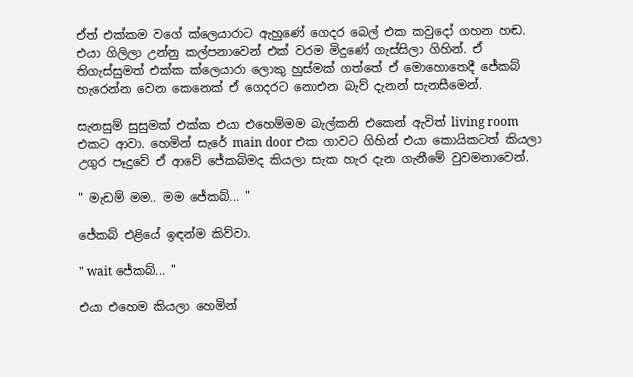ඒත් එක්කම වගේ ක්ලෙයාරාට ඇහුණේ ගෙදර බෙල් එක කවුදෝ ගහන හඬ. එයා ගිලිලා උන්නු කල්පනාවෙන් එක් වරම මිදුණේ ගැස්සිලා ගිහින්. ඒ තිගැස්සුමත් එක්ක ක්ලෙයාරා ලොකු හුස්මක් ගත්තේ ඒ මොහොතෙදී ජේකබ් හැරෙන්න වෙන කෙනෙක් ඒ ගෙදරට නොඑන බැව් දැනන් සැනසීමෙන්.

සැනසුම් සුසුමක් එක්ක එයා එහෙම්මම බැල්කනි එකෙන් ඇවිත් living room එකට ආවා. හෙමින් සැරේ main door එක ගාවට ගිහින් එයා කොයිකටත් කියලා උගුර පෑදුවේ ඒ ආවේ ජේකබ්මද කියලා සැක හැර දැන ගැනීමේ වුවමනාවෙන්.

" මැඩම් මම.. මම ජේකබ්... "

ජේකබ් එළියේ ඉඳන්ම කිව්වා.

" wait ජේකබ්... "

එයා එහෙම කියලා හෙමින්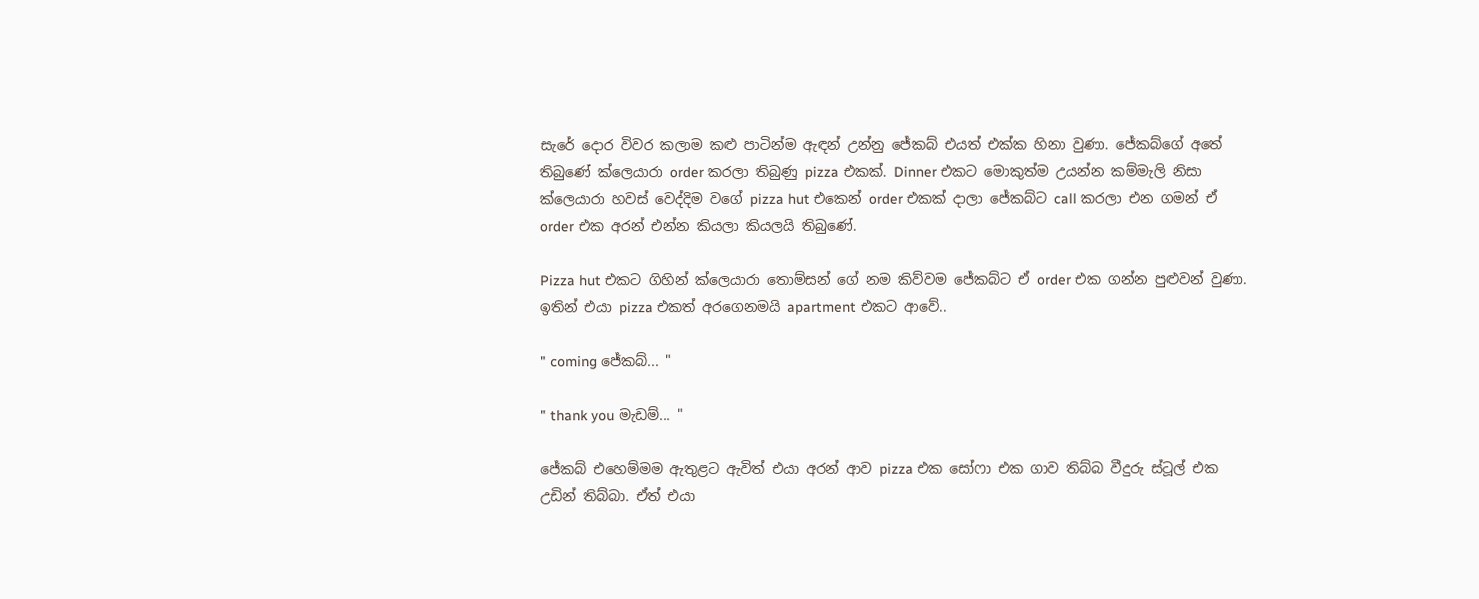සැරේ දොර විවර කලාම කළු පාටින්ම ඇඳන් උන්නු ජේකබ් එයත් එක්ක හිනා වුණා. ජේකබ්ගේ අතේ තිබුණේ ක්ලෙයාරා order කරලා තිබුණු pizza එකක්. Dinner එකට මොකුත්ම උයන්න කම්මැලි නිසා ක්ලෙයාරා හවස් වෙද්දිම වගේ pizza hut එකෙන් order එකක් දාලා ජේකබ්ට call කරලා එන ගමන් ඒ order එක අරන් එන්න කියලා කියලයි තිබුණේ.

Pizza hut එකට ගිහින් ක්ලෙයාරා තොම්සන් ගේ නම කිව්වම ජේකබ්ට ඒ order එක ගන්න පුළුවන් වුණා. ඉතින් එයා pizza එකත් අරගෙනමයි apartment එකට ආවේ..

" coming ජේකබ්... "

" thank you මැඩම්... "

ජේකබ් එහෙම්මම ඇතුළට ඇවිත් එයා අරන් ආව pizza එක සෝෆා එක ගාව තිබ්බ වීදුරු ස්ටූල් එක උඩින් තිබ්බා. ඒත් එයා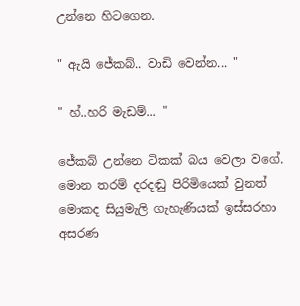උන්නෙ හිටගෙන.

" ඇයි ජේකබ්.. වාඩි වෙන්න... "

" හ්..හරි මැඩම්... "

ජේකබ් උන්නෙ ටිකක් බය වෙලා වගේ. මොන තරම් දරදඬු පිරිමියෙක් වුනත් මොකද සියුමැලි ගැහැණියක් ඉස්සරහා අසරණ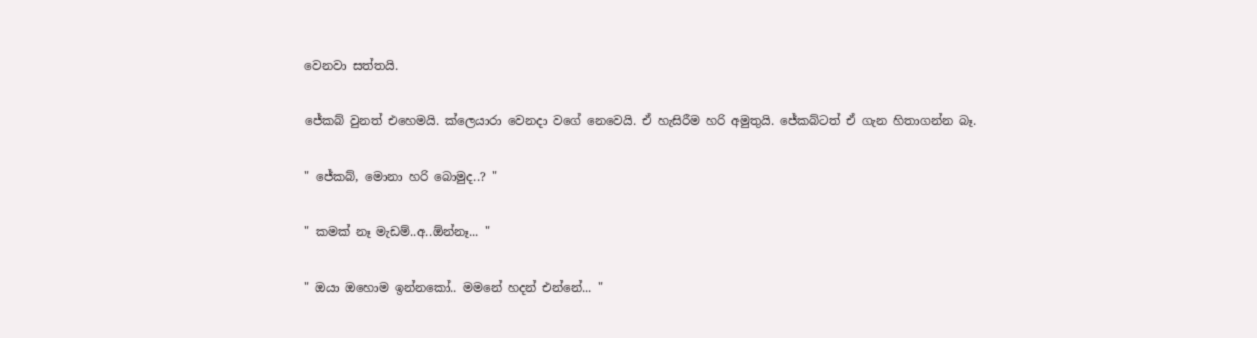වෙනවා සත්තයි.

ජේකබ් වුනත් එහෙමයි. ක්ලෙයාරා වෙනදා වගේ නෙවෙයි. ඒ හැසිරීම හරි අමුතුයි. ජේකබ්ටත් ඒ ගැන හිතාගන්න බෑ.

" ජේකබ්, මොනා හරි බොමුද..? "

" කමක් නෑ මැඩම්..අ..ඕන්නෑ... "

" ඔයා ඔහොම ඉන්නකෝ.. මමනේ හදන් එන්නේ... "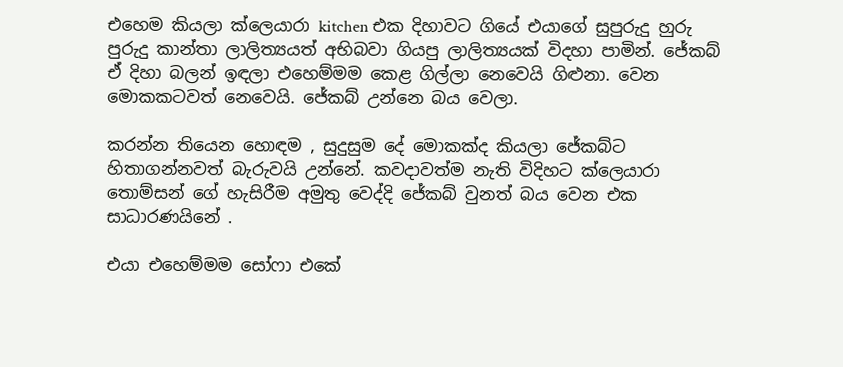එහෙම කියලා ක්ලෙයාරා kitchen එක දිහාවට ගියේ එයාගේ සුපුරුදු හුරු පුරුදු කාන්තා ලාලිත්‍යයත් අභිබවා ගියපු ලාලිත්‍යයක් විදහා පාමින්. ජේකබ් ඒ දිහා බලන් ඉඳලා එහෙම්මම කෙළ ගිල්ලා නෙවෙයි ගිළුනා. වෙන මොකකටවත් නෙවෙයි. ජේකබ් උන්නෙ බය වෙලා.

කරන්න තියෙන හොඳම , සුදුසුම දේ මොකක්ද කියලා ජේකබ්ට හිතාගන්නවත් බැරුවයි උන්නේ. කවදාවත්ම නැති විදිහට ක්ලෙයාරා තොම්සන් ගේ හැසිරීම අමුතු වෙද්දි ජේකබ් වුනත් බය වෙන එක සාධාරණයිනේ .

එයා එහෙම්මම සෝෆා එකේ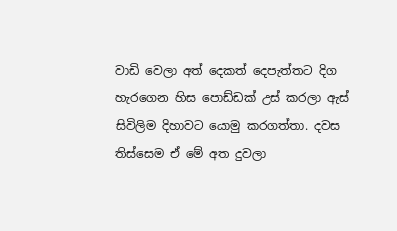වාඩි වෙලා අත් දෙකත් දෙපැත්තට දිග හැරගෙන හිස පොඩ්ඩක් උස් කරලා ඇස් සිවිලිම දිහාවට යොමු කරගත්‍තා. දවස තිස්සෙම ඒ මේ අත දුවලා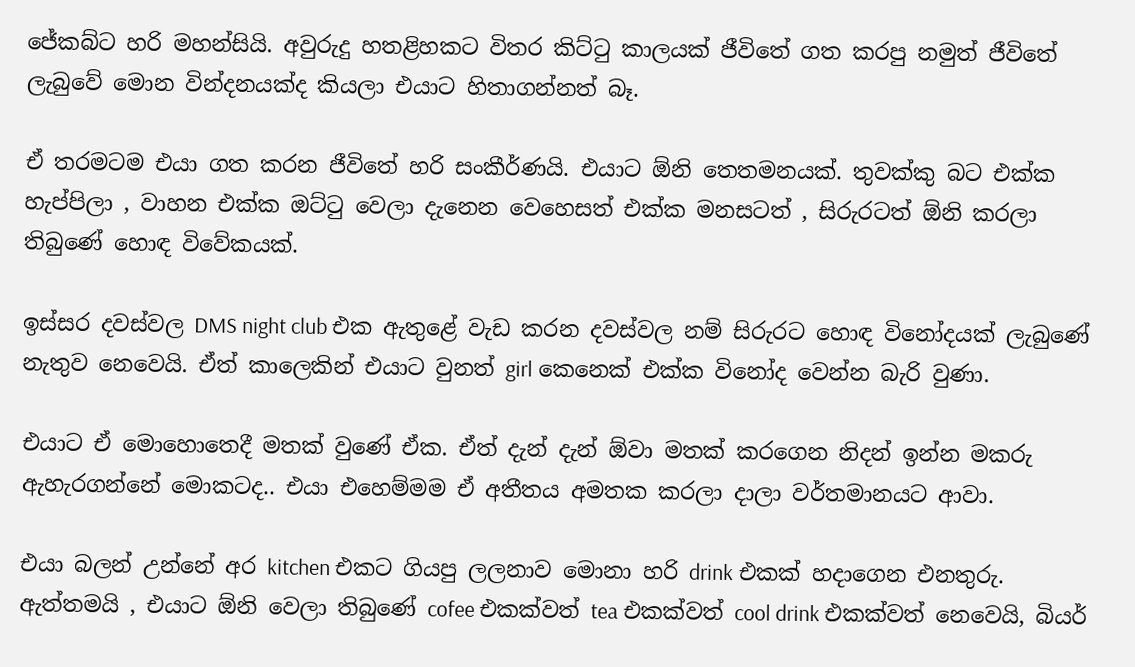ජේකබ්ට හරි මහන්සියි. අවුරුදු හතළිහකට විතර කිට්ටු කාලයක් ජීවිතේ ගත කරපු නමුත් ජීවිතේ ලැබුවේ මොන වින්දනයක්ද කියලා එයාට හිතාගන්නත් බෑ.

ඒ තරමටම එයා ගත කරන ජීවිතේ හරි සංකීර්ණයි. එයාට ඕනි තෙතමනයක්. තුවක්කු බට එක්ක හැප්පිලා , වාහන එක්ක ඔට්ටු වෙලා දැනෙන වෙහෙසත් එක්ක මනසටත් , සිරුරටත් ඕනි කරලා තිබුණේ හොඳ විවේකයක්.

ඉස්සර දවස්වල DMS night club එක ඇතුළේ වැඩ කරන දවස්වල නම් සිරුරට හොඳ විනෝදයක් ලැබුණේ නැතුව නෙවෙයි. ඒත් කාලෙකින් එයාට වුනත් girl කෙනෙක් එක්ක විනෝද වෙන්න බැරි වුණා.

එයාට ඒ මොහොතෙදී මතක් වුණේ ඒක. ඒත් දැන් දැන් ඕවා මතක් කරගෙන නිදන් ඉන්න මකරු ඇහැරගන්නේ මොකටද.. එයා එහෙම්මම ඒ අතීතය අමතක කරලා දාලා වර්තමානයට ආවා.

එයා බලන් උන්නේ අර kitchen එකට ගියපු ලලනාව මොනා හරි drink එකක් හදාගෙන එනතුරු. ඇත්තමයි , එයාට ඕනි වෙලා තිබුණේ cofee එකක්වත් tea එකක්වත් cool drink එකක්වත් නෙවෙයි, බියර්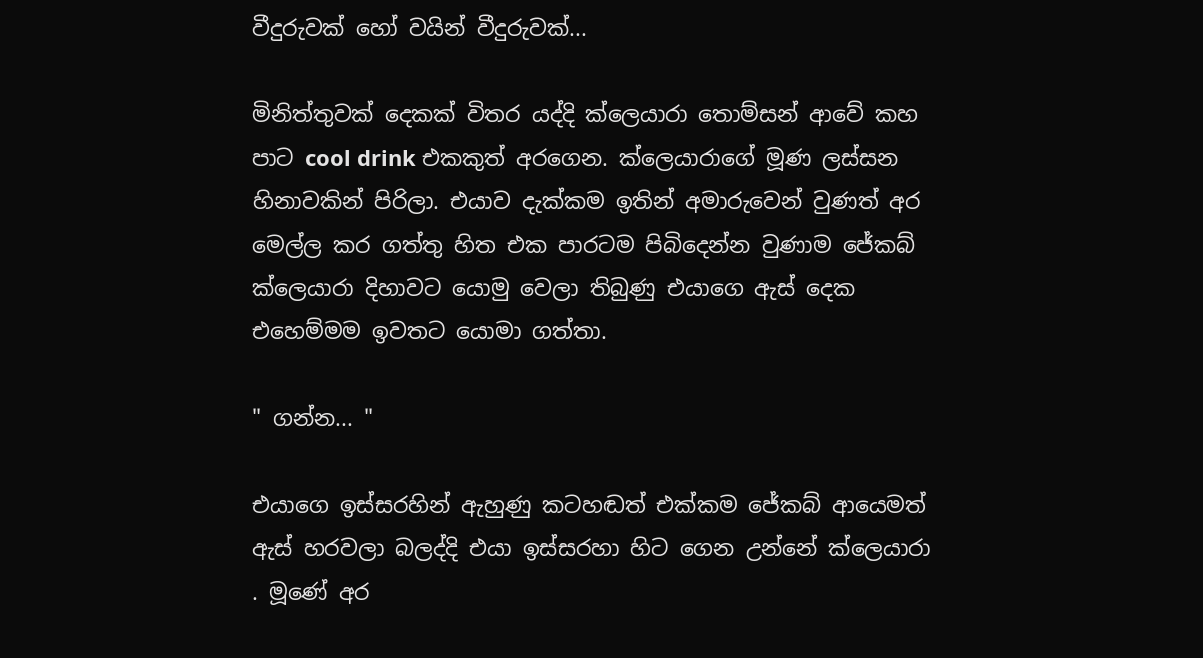වීදුරුවක් හෝ වයින් වීදුරුවක්...

මිනිත්තුවක් දෙකක් විතර යද්දි ක්ලෙයාරා තොම්සන් ආවේ කහ පාට cool drink එකකුත් අරගෙන. ක්ලෙයාරාගේ මූණ ලස්සන හිනාවකින් පිරිලා. එයාව දැක්කම ඉතින් අමාරුවෙන් වුණත් අර මෙල්ල කර ගත්තු හිත එක පාරටම පිබිදෙන්න වුණාම ජේකබ් ක්ලෙයාරා දිහාවට යොමු වෙලා තිබුණු එයාගෙ ඇස් දෙක එහෙම්මම ඉවතට යොමා ගත්තා.

" ගන්න... "

එයාගෙ ඉස්සරහින් ඇහුණු කටහඬත් එක්කම ජේකබ් ආයෙමත් ඇස් හරවලා බලද්දි එයා ඉස්සරහා හිට ගෙන උන්නේ ක්ලෙයාරා . මූණේ අර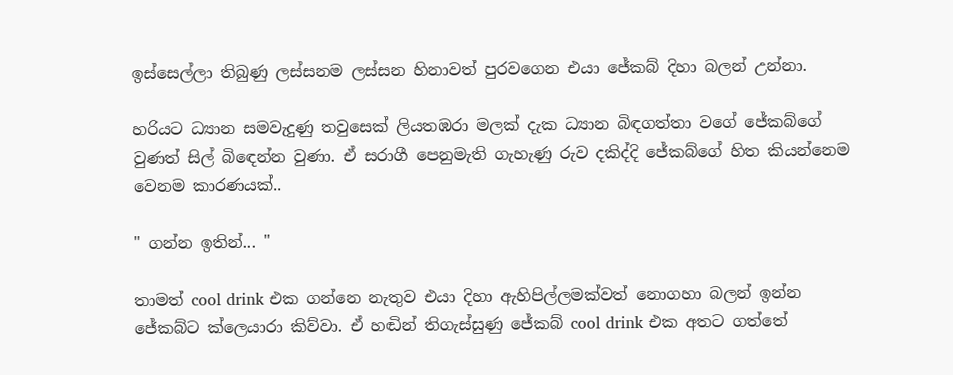ඉස්සෙල්ලා තිබුණු ලස්සනම ලස්සන හිනාවත් පුරවගෙන එයා ජේකබ් දිහා බලන් උන්නා.

හරියට ධ්‍යාන සමවැදුණු තවුසෙක් ලියතඹරා මලක් දැක ධ්‍යාන බිඳගත්තා වගේ ජේකබ්ගේ වුණත් සිල් බිඳෙන්න වුණා. ඒ සරාගී පෙනුමැති ගැහැණු රුව දකිද්දි ජේකබ්ගේ හිත කියන්නෙම වෙනම කාරණයක්..

" ගන්න ඉතින්... "

තාමත් cool drink එක ගන්නෙ නැතුව එයා දිහා ඇහිපිල්ලමක්වත් නොගහා බලන් ඉන්න ජේකබ්ට ක්ලෙයාරා කිව්වා. ඒ හඬින් තිගැස්සුණු ජේකබ් cool drink එක අතට ගත්තේ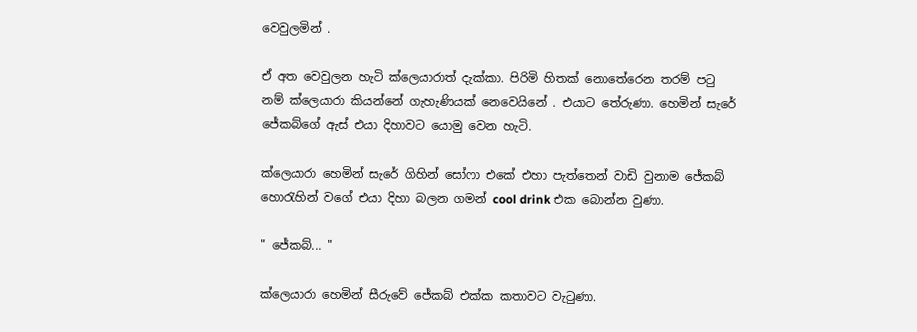වෙවුලමින් .

ඒ අත වෙවුලන හැටි ක්ලෙයාරාත් දැක්කා. පිරිමි හිතක් නොතේරෙන තරම් පටු නම් ක්ලෙයාරා කියන්නේ ගැහැණියක් නෙවෙයිනේ . එයාට තේරුණා. හෙමින් සැරේ ජේකබ්ගේ ඇස් එයා දිහාවට යොමු වෙන හැටි.

ක්ලෙයාරා හෙමින් සැරේ ගිහින් සෝෆා එකේ එහා පැත්තෙන් වාඩි වුනාම ජේකබ් හොරැහින් වගේ එයා දිහා බලන ගමන් cool drink එක බොන්න වුණා.

" ජේකබ්... "

ක්ලෙයාරා හෙමින් සීරුවේ ජේකබ් එක්ක කතාවට වැටුණා.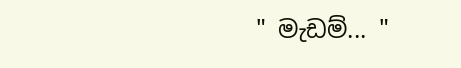" මැඩම්... "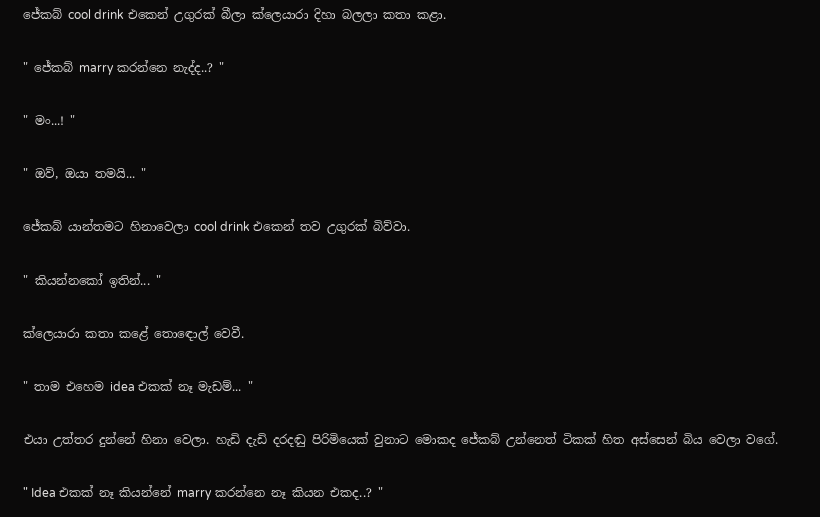ජේකබ් cool drink එකෙන් උගුරක් බීලා ක්ලෙයාරා දිහා බලලා කතා කළා.

" ජේකබ් marry කරන්නෙ නැද්ද..? "

" මං...! "

" ඔව්, ඔයා තමයි... "

ජේකබ් යාන්තමට හිනාවෙලා cool drink එකෙන් තව උගුරක් බිව්වා.

" කියන්නකෝ ඉතින්... "

ක්ලෙයාරා කතා කළේ තොඳොල් වෙවී.

" තාම එහෙම idea එකක් නෑ මැඩම්... "

එයා උත්තර දුන්නේ හිනා වෙලා. හැඩි දැඩි දරදඬු පිරිමියෙක් වුනාට මොකද ජේකබ් උන්නෙත් ටිකක් හිත අස්සෙන් බිය වෙලා වගේ.

" Idea එකක් නෑ කියන්නේ marry කරන්නෙ නෑ කියන එකද..? "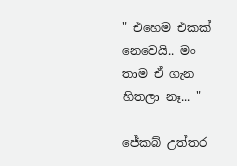" එහෙම එකක් නෙවෙයි.. මං තාම ඒ ගැන හිතලා නෑ... "

ජේකබ් උත්තර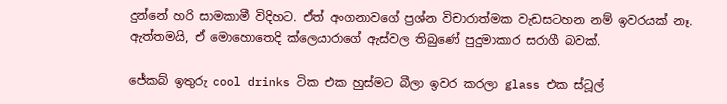දුන්නේ හරි සාමකාමී විදිහට. ඒත් අංගනාවගේ ප්‍රශ්න විචාරාත්මක වැඩසටහන නම් ඉවරයක් නෑ. ඇත්තමයි, ඒ මොහොතෙදි ක්ලෙයාරාගේ ඇස්වල තිබුණේ පුදුමාකාර සරාගී බවක්.

ජේකබ් ඉතුරු cool drinks ටික එක හුස්මට බීලා ඉවර කරලා glass එක ස්ටූල්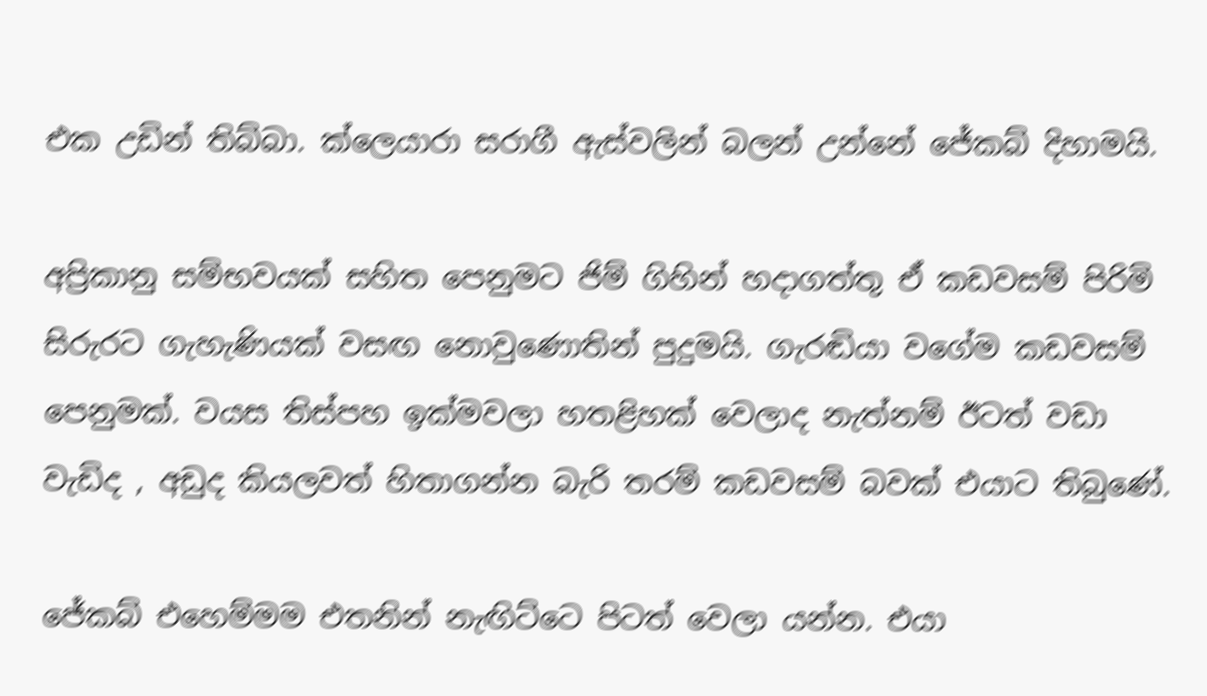එක උඩින් තිබ්බා. ක්ලෙයාරා සරාගී ඇස්වලින් බලන් උන්නේ ජේකබ් දිහාමයි.

අප්‍රිකානු සම්භවයක් සහිත පෙනුමට ජිම් ගිහින් හදාගත්තු ඒ කඩවසම් පිරිමි සිරුරට ගැහැණියක් වසඟ නොවුණොතින් පුදුමයි. ගැරඬියා වගේම කඩවසම් පෙනුමක්. වයස තිස්පහ ඉක්මවලා හතළිහක් වෙලාද නැත්නම් ඊටත් වඩා වැඩිද , අඩුද කියලවත් හිතාගන්න බැරි තරම් කඩවසම් බවක් එයාට තිබුණේ.

ජේකබ් එහෙම්මම එතනින් නැඟිට්ටෙ පිටත් වෙලා යන්න. එයා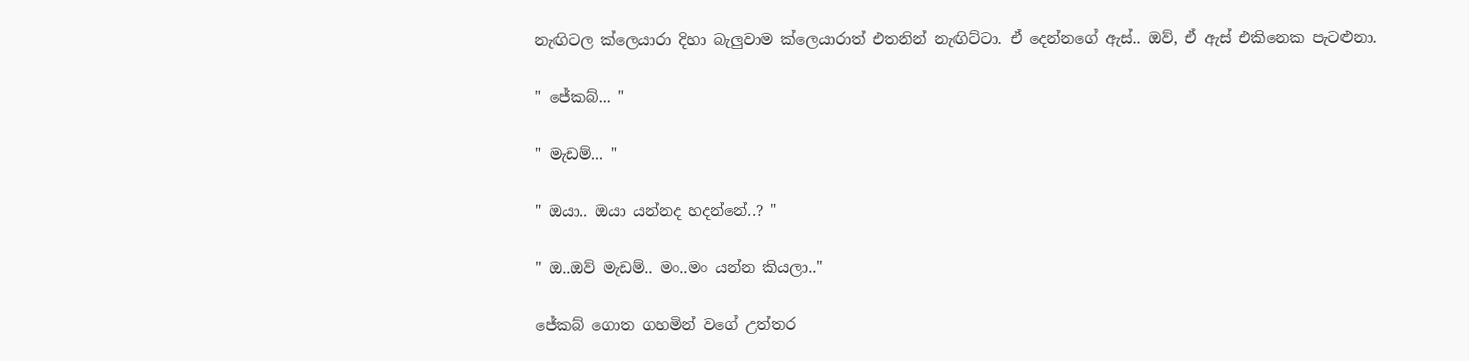නැඟිටල ක්ලෙයාරා දිහා බැලුවාම ක්ලෙයාරාත් එතනින් නැඟිට්ටා. ඒ දෙන්නගේ ඇස්.. ඔව්, ඒ ඇස් එකිනෙක පැටළුනා.

" ජේකබ්... "

" මැඩම්... "

" ඔයා.. ඔයා යන්නද හදන්නේ..? "

" ඔ..ඔව් මැඩම්.. මං..මං යන්න කියලා.."

ජේකබ් ගොත ගහමින් වගේ උත්තර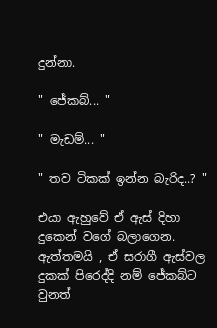දුන්නා.

" ජේකබ්... "

" මැඩම්... "

" තව ටිකක් ඉන්න බැරිද..? "

එයා ඇහුවේ ඒ ඇස් දිහා දුකෙන් වගේ බලාගෙන. ඇත්තමයි , ඒ සරාගී ඇස්වල දුකක් පිරෙද්දි නම් ජේකබ්ට වුනත්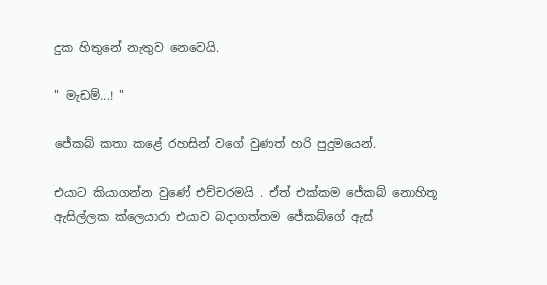දුක හිතුනේ නැතුව නෙවෙයි.

" මැඩම්...! "

ජේකබ් කතා කළේ රහසින් වගේ වුණත් හරි පුදුමයෙන්.

එයාට කියාගන්න වුණේ එච්චරමයි . ඒත් එක්කම ජේකබ් නොහිතූ ඇසිල්ලක ක්ලෙයාරා එයාව බදාගත්තම ජේකබ්ගේ ඇස්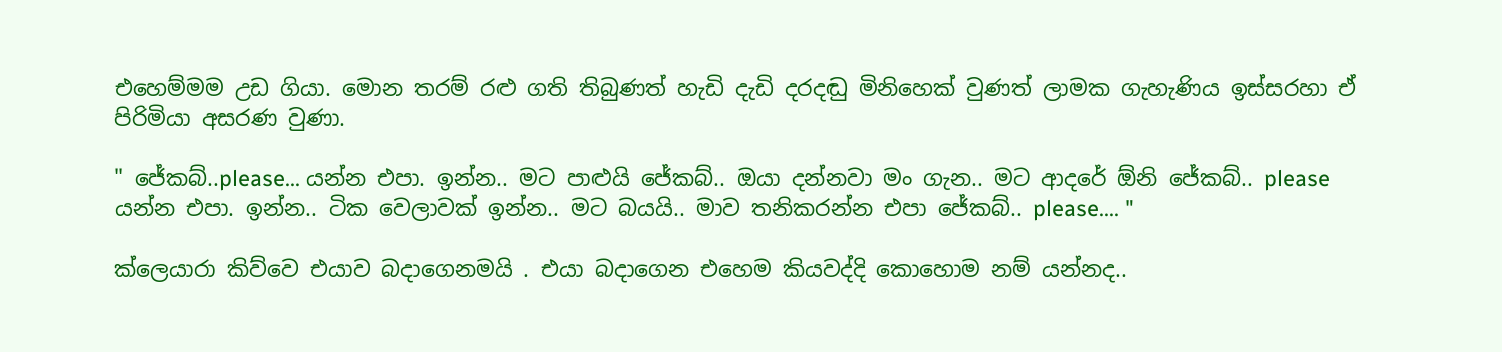එහෙම්මම උඩ ගියා. මොන තරම් රළු ගති තිබුණත් හැඩි දැඩි දරදඬු මිනිහෙක් වුණත් ලාමක ගැහැණිය ඉස්සරහා ඒ පිරිමියා අසරණ වුණා.

" ජේකබ්..please... යන්න එපා. ඉන්න.. මට පාළුයි ජේකබ්.. ඔයා දන්නවා මං ගැන.. මට ආදරේ ඕනි ජේකබ්.. please යන්න එපා. ඉන්න.. ටික වෙලාවක් ඉන්න.. මට බයයි.. මාව තනිකරන්න එපා ජේකබ්.. please.... "

ක්ලෙයාරා කිව්වෙ එයාව බදාගෙනමයි . එයා බදාගෙන එහෙම කියවද්දි කොහොම නම් යන්නද..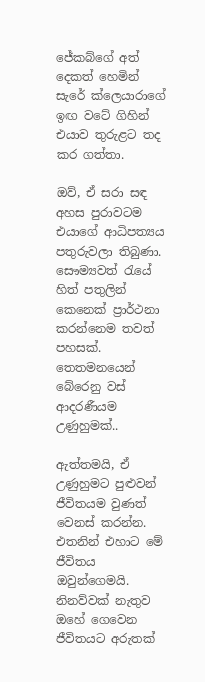ජේකබ්ගේ අත් දෙකත් හෙමින් සැරේ ක්ලෙයාරාගේ ඉඟ වටේ ගිහින් එයාව තුරුළට තද කර ගත්‍තා.

ඔව්, ඒ සරා සඳ අහස පුරාවටම එයාගේ ආධිපත්‍යය පතුරුවලා තිබුණා. සෞම්‍යවත් රැයේ හිත් පතුලින් කෙනෙක් ප්‍රාර්ථනා කරන්නෙම තවත් පහසක්. තෙතමනයෙන් බේරෙනු වස් ආදරණීයම උණුහුමක්..

ඇත්තමයි, ඒ උණුහුමට පුළුවන් ජීවිතයම වුණත් වෙනස් කරන්න. එතනින් එහාට මේ ජීවිතය ඔවුන්ගෙමයි. නිනව්වක් නැතුව ඔහේ ගෙවෙන ජීවිතයට අරුතක්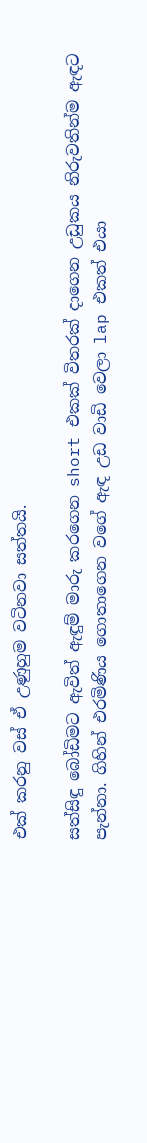එක් කරනු වස් ඒ උණුහුම වටිනවා සත්තයි.

සත්සිඳු බෝඩිමට ඇවිත් ඇඳුම් මාරු කරගෙන short එකක් විතරක් දාගෙන උඩුකය නිරුවතින්ම ඇඳට පැන්නා. ගිහින් එරමිණිය ගොතාගෙන වගේ ඇඳ උඩ වාඩි වෙලා lap එකත් එයා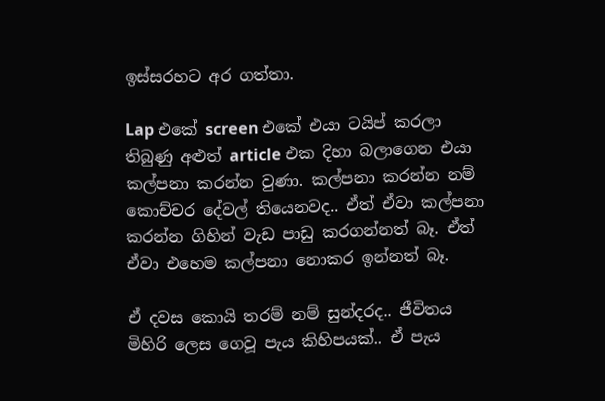ඉස්සරහට අර ගත්තා.

Lap එකේ screen එකේ එයා ටයිප් කරලා තිබුණු අළුත් article එක දිහා බලාගෙන එයා කල්පනා කරන්න වුණා. කල්පනා කරන්න නම් කොච්චර දේවල් තියෙනවද.. ඒත් ඒවා කල්පනා කරන්න ගිහින් වැඩ පාඩු කරගන්නත් බෑ. ඒත් ඒවා එහෙම කල්පනා නොකර ඉන්නත් බෑ.

ඒ දවස කොයි තරම් නම් සුන්දරද.. ජීවිතය මිහිරි ලෙස ගෙවූ පැය කිහිපයක්.. ඒ පැය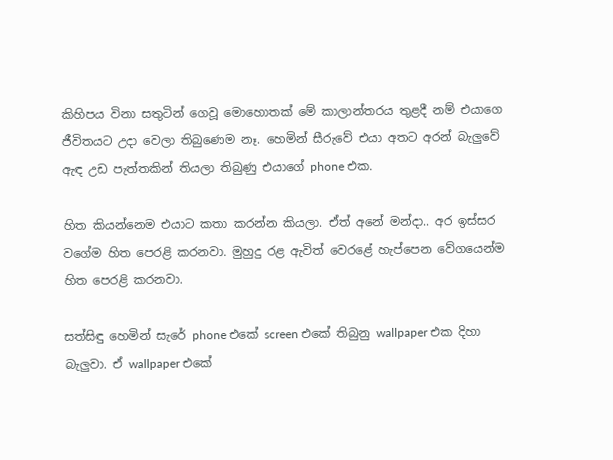කිහිපය විනා සතුටින් ගෙවූ මොහොතක් මේ කාලාන්තරය තුළදී නම් එයාගෙ ජීවිතයට උදා වෙලා තිබුණෙම නෑ. හෙමින් සීරුවේ එයා අතට අරන් බැලුවේ ඇඳ උඩ පැත්තකින් තියලා තිබුණු එයාගේ phone එක.

හිත කියන්නෙම එයාට කතා කරන්න කියලා. ඒත් අනේ මන්දා.. අර ඉස්සර වගේම හිත පෙරළි කරනවා. මුහුදු රළ ඇවිත් වෙරළේ හැප්පෙන වේගයෙන්ම හිත පෙරළි කරනවා.

සත්සිඳු හෙමින් සැරේ phone එකේ screen එකේ තිබුනු wallpaper එක දිහා බැලුවා. ඒ wallpaper එකේ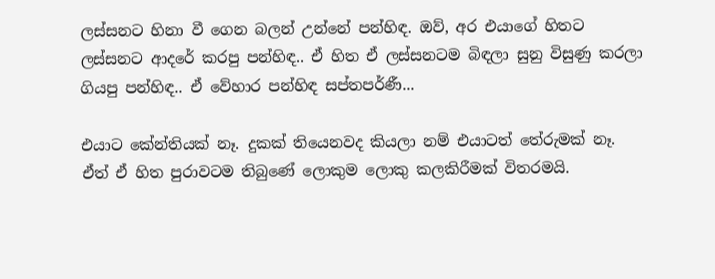ලස්සනට හිනා වී ගෙන බලන් උන්නේ පන්හිඳ. ඔව්, අර එයාගේ හිතට ලස්සනට ආදරේ කරපු පන්හිඳ.. ඒ හිත ඒ ලස්සනටම බිඳලා සුනු විසුණු කරලා ගියපු පන්හිඳ.. ඒ වේහාර පන්හිඳ සප්තපර්ණී...

එයාට කේන්තියක් නෑ. දුකක් තියෙනවද කියලා නම් එයාටත් තේරුමක් නෑ. ඒත් ඒ හිත පුරාවටම තිබුණේ ලොකුම ලොකු කලකිරීමක් විතරමයි.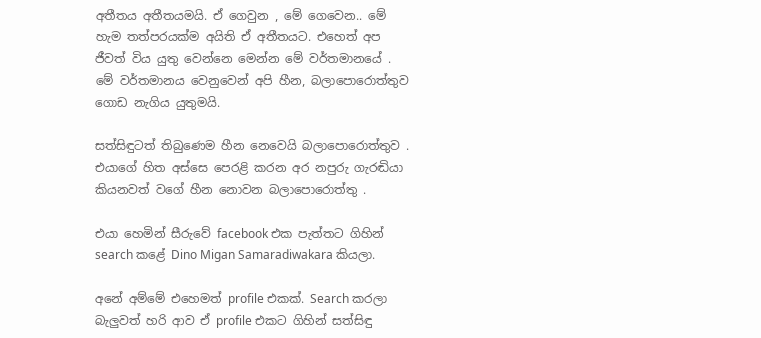අතීතය අතීතයමයි. ඒ ගෙවුන , මේ ගෙවෙන.. මේ හැම තත්පරයක්ම අයිති ඒ අතීතයට. එහෙත් අප ජීවත් විය යුතු වෙන්නෙ මෙන්න මේ වර්තමානයේ . මේ වර්තමානය වෙනුවෙන් අපි හීන, බලාපොරොත්තුව ගොඩ නැගිය යුතුමයි.

සත්සිඳුටත් තිබුණෙම හීන නෙවෙයි බලාපොරොත්තුව . එයාගේ හිත අස්සෙ පෙරළි කරන අර නපුරු ගැරඬියා කියනවත් වගේ හීන නොවන බලාපොරොත්තු .

එයා හෙමින් සීරුවේ facebook එක පැත්තට ගිහින් search කළේ Dino Migan Samaradiwakara කියලා.

අනේ අම්මේ එහෙමත් profile එකක්. Search කරලා බැලුවත් හරි ආව ඒ profile එකට ගිහින් සත්සිඳු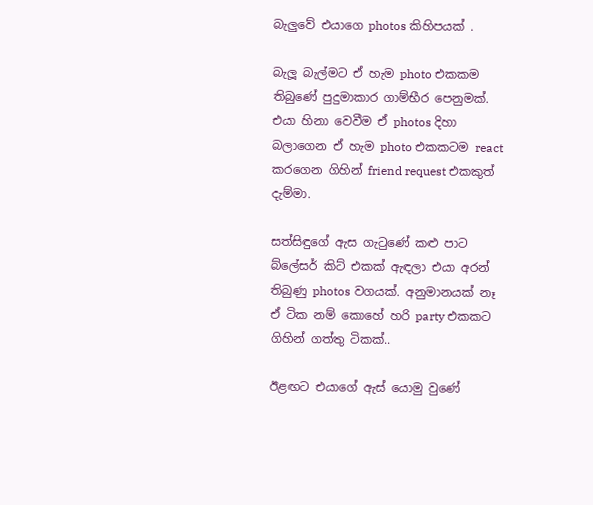බැලුවේ එයාගෙ photos කිහිපයක් .

බැලූ බැල්මට ඒ හැම photo එකකම තිබුණේ පුදුමාකාර ගාම්භීර පෙනුමක්. එයා හිනා වෙවීම ඒ photos දිහා බලාගෙන ඒ හැම photo එකකටම react කරගෙන ගිහින් friend request එකකුත් දැම්මා.

සත්සිඳුගේ ඇස ගැටුණේ කළු පාට බ්ලේසර් කිට් එකක් ඇඳලා එයා අරන් තිබුණු photos වගයක්. අනුමානයක් නෑ ඒ ටික නම් කොහේ හරි party එකකට ගිහින් ගත්තු ටිකක්..

ඊළඟට එයාගේ ඇස් යොමු වුණේ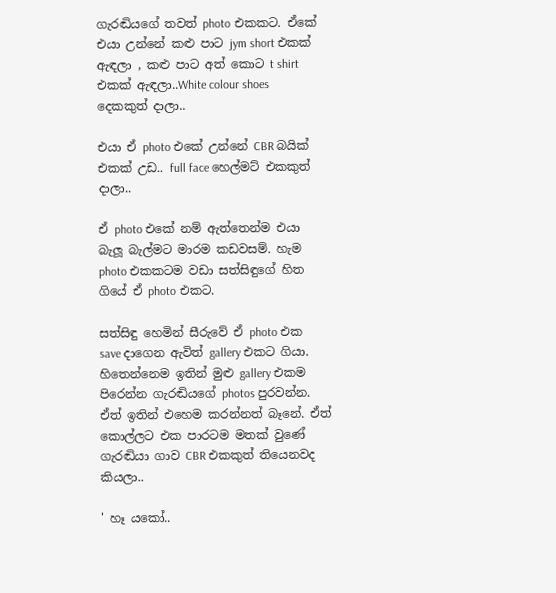ගැරඬියගේ තවත් photo එකකට. ඒකේ එයා උන්නේ කළු පාට jym short එකක් ඇඳලා , කළු පාට අත් කොට t shirt එකක් ඇඳලා..White colour shoes දෙකකුත් දාලා..

එයා ඒ photo එකේ උන්නේ CBR බයික් එකක් උඩ.. full face හෙල්මට් එකකුත් දාලා..

ඒ photo එකේ නම් ඇත්තෙන්ම එයා බැලූ බැල්මට මාරම කඩවසම්. හැම photo එකකටම වඩා සත්සිඳුගේ හිත ගියේ ඒ photo එකට.

සත්සිඳු හෙමින් සීරුවේ ඒ photo එක save දාගෙන ඇවිත් gallery එකට ගියා. හිතෙන්නෙම ඉතින් මුළු gallery එකම පිරෙන්න ගැරඬියගේ photos පුරවන්න. ඒත් ඉතින් එහෙම කරන්නත් බෑනේ. ඒත් කොල්ලට එක පාරටම මතක් වුණේ ගැරඬියා ගාව CBR එකකුත් තියෙනවද කියලා..

' හෑ යකෝ..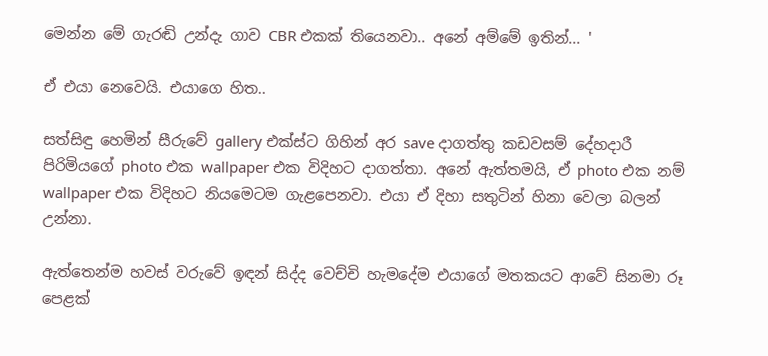මෙන්න මේ ගැරඬි උන්දැ ගාව CBR එකක් තියෙනවා.. අනේ අම්මේ ඉතින්... '

ඒ එයා නෙවෙයි. එයාගෙ හිත..

සත්සිඳු හෙමින් සීරුවේ gallery එක්ස්ට ගිහින් අර save දාගත්තු කඩවසම් දේහදාරී පිරිමියගේ photo එක wallpaper එක විදිහට දාගත්තා. අනේ ඇත්තමයි, ඒ photo එක නම් wallpaper එක විදිහට නියමෙටම ගැළපෙනවා. එයා ඒ දිහා සතුටින් හිනා වෙලා බලන් උන්නා.

ඇත්තෙන්ම හවස් වරුවේ ඉඳන් සිද්ද වෙච්චි හැමදේම එයාගේ මතකයට ආවේ සිනමා රූ පෙළක්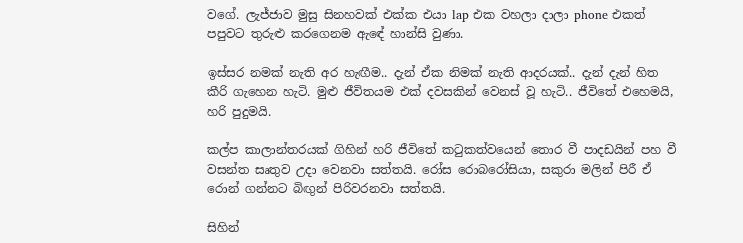වගේ. ලැජ්ජාව මුසු සිනහවක් එක්ක එයා lap එක වහලා දාලා phone එකත් පපුවට තුරුළු කරගෙනම ඇඳේ හාන්සි වුණා.

ඉස්සර නමක් නැති අර හැඟීම.. දැන් ඒක නිමක් නැති ආදරයක්.. දැන් දැන් හිත කීරි ගැහෙන හැටි. මුළු ජීවිතයම එක් දවසකින් වෙනස් වූ හැටි.. ජීවිතේ එහෙමයි, හරි පුදුමයි.

කල්ප කාලාන්තරයක් ගිහින් හරි ජීවිතේ කටුකත්වයෙන් තොර වී පාදඩයින් පහ වී වසන්ත සෘතුව උදා වෙනවා සත්තයි. රෝස රොබරෝසියා, සකුරා මලින් පිරී ඒ රොන් ගන්නට බිඟුන් පිරිවරනවා සත්තයි.

සිහින්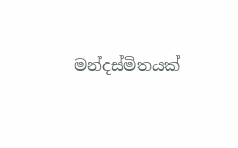මන්දස්මිතයක්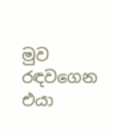මුව රඳවගෙන එයා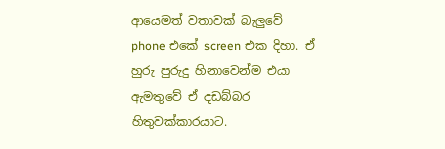ආයෙමත් වතාවක් බැලුවේ phone එකේ screen එක දිහා. ඒ හුරු පුරුදු හිනාවෙන්ම එයා ඇමතුවේ ඒ දඩබ්බර හිතුවක්කාරයාට.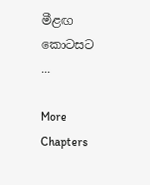මීළඟ කොටසට ...

More Chapters